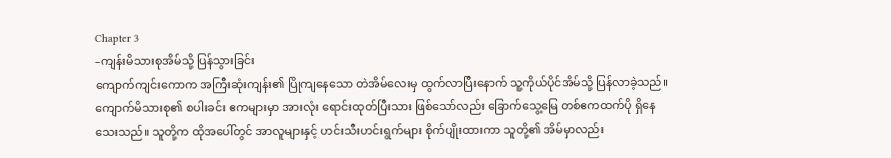Chapter 3
–ကျန်းမိသားစုအိမ်သို့ ပြန်သွားခြင်း
ကျောက်ကျင်းကောက အကြီးဆုံးကျန်း၏ ပြိုကျနေသော တဲအိမ်လေးမှ ထွက်လာပြီးနောက် သူ့ကိုယ်ပိုင်အိမ်သို့ ပြန်လာခဲ့သည်။
ကျောက်မိသားစု၏ စပါးခင်း ဧကများမှာ အားလုံး ရောင်းထုတ်ပြီးသား ဖြစ်သော်လည်း ခြောက်သွေ့မြေ တစ်ဧကထက်ပို ရှိနေသေးသည်။ သူတို့က ထိုအပေါ်တွင် အာလူများနှင့် ဟင်းသီးဟင်းရွက်များ စိုက်ပျိုးထားကာ သူတို့၏ အိမ်မှာလည်း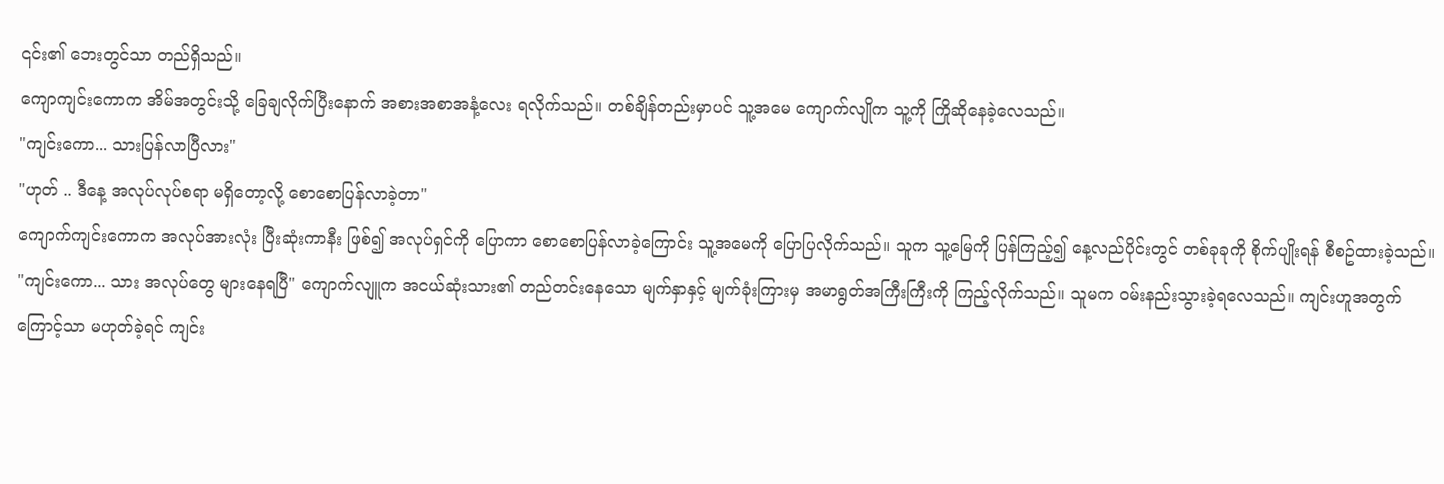၎င်း၏ ဘေးတွင်သာ တည်ရှိသည်။
ကျောကျင်းကောက အိမ်အတွင်းသို့ ခြေချလိုက်ပြီးနောက် အစားအစာအနံ့လေး ရလိုက်သည်။ တစ်ချိန်တည်းမှာပင် သူ့အမေ ကျောက်လျိုက သူ့ကို ကြိုဆိုနေခဲ့လေသည်။
"ကျင်းကော... သားပြန်လာပြီလား"
"ဟုတ် .. ဒီနေ့ အလုပ်လုပ်စရာ မရှိတော့လို့ စောစောပြန်လာခဲ့တာ"
ကျောက်ကျင်းကောက အလုပ်အားလုံး ပြီးဆုံးကာနီး ဖြစ်၍ အလုပ်ရှင်ကို ပြောကာ စောစောပြန်လာခဲ့ကြောင်း သူ့အမေကို ပြောပြလိုက်သည်။ သူက သူ့မြေကို ပြန်ကြည့်၍ နေ့လည်ပိုင်းတွင် တစ်ခုခုကို စိုက်ပျိုးရန် စီစဥ်ထားခဲ့သည်။
"ကျင်းကော... သား အလုပ်တွေ များနေရပြီ" ကျောက်လျူက အငယ်ဆုံးသား၏ တည်တင်းနေသော မျက်နှာနှင့် မျက်ခုံးကြားမှ အမာရွတ်အကြီးကြီးကို ကြည့်လိုက်သည်။ သူမက ဝမ်းနည်းသွားခဲ့ရလေသည်။ ကျင်းဟူအတွက်ကြောင့်သာ မဟုတ်ခဲ့ရင် ကျင်း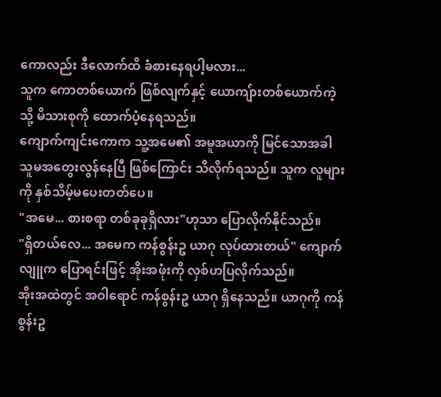ကောလည်း ဒီလောက်ထိ ခံစားနေရပါ့မလား...
သူက ကောတစ်ယောက် ဖြစ်လျက်နှင့် ယောကျ်ားတစ်ယောက်ကဲ့သို့ မိသားစုကို ထောက်ပံ့နေရသည်။
ကျောက်ကျင်းကောက သူ့အမေ၏ အမူအယာကို မြင်သောအခါ သူမအတွေးလွန်နေပြီ ဖြစ်ကြောင်း သိလိုက်ရသည်။ သူက လူများကို နှစ်သိမ့်မပေးတတ်ပေ။
"အမေ... စားစရာ တစ်ခုခုရှိလား"ဟုသာ ပြောလိုက်နိုင်သည်။
"ရှိတယ်လေ... အမေက ကန်စွန်းဥ ယာဂု လုပ်ထားတယ်" ကျောက်လျူက ပြောရင်းဖြင့် အိုးအဖုံးကို လှစ်ဟပြလိုက်သည်။
အိုးအထဲတွင် အဝါရောင် ကန်စွန်းဥ ယာဂု ရှိနေသည်။ ယာဂုကို ကန်စွန်းဥ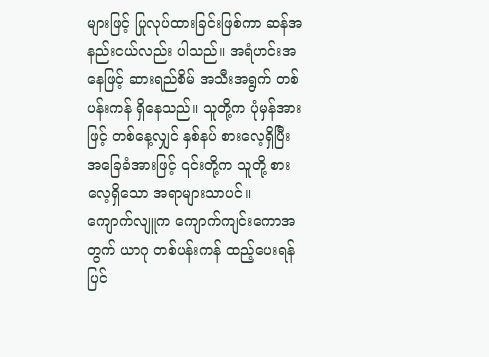များဖြင့် ပြုလုပ်ထားခြင်းဖြစ်ကာ ဆန်အနည်းငယ်လည်း ပါသည်။ အရံဟင်းအနေဖြင့် ဆားရည်စိမ် အသီးအရွက် တစ်ပန်းကန် ရှိနေသည်။ သူတို့က ပုံမှန်အားဖြင့် တစ်နေ့လျှင် နှစ်နပ် စားလေ့ရှိပြီး အခြေခံအားဖြင့် ၎င်းတို့က သူတို့ စားလေ့ရှိသော အရာများသာပင်။
ကျောက်လျူက ကျောက်ကျင်းကောအတွက် ယာဂု တစ်ပန်းကန် ထည့်ပေးရန် ပြင်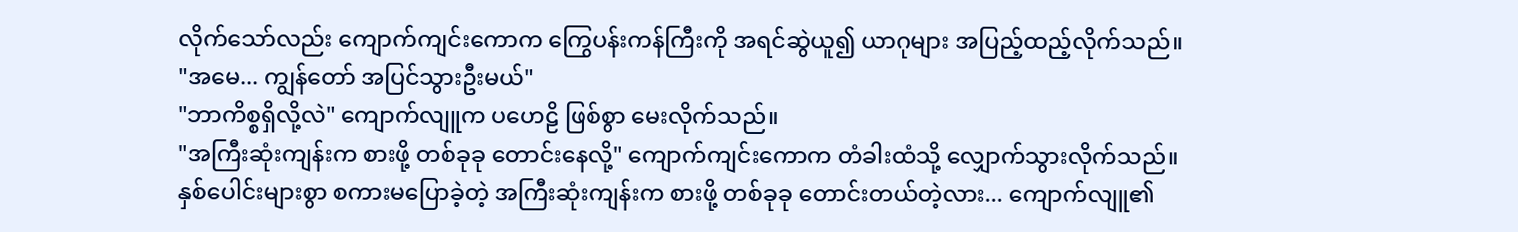လိုက်သော်လည်း ကျောက်ကျင်းကောက ကြွေပန်းကန်ကြီးကို အရင်ဆွဲယူ၍ ယာဂုများ အပြည့်ထည့်လိုက်သည်။
"အမေ... ကျွန်တော် အပြင်သွားဦးမယ်"
"ဘာကိစ္စရှိလို့လဲ" ကျောက်လျူက ပဟေဠိ ဖြစ်စွာ မေးလိုက်သည်။
"အကြီးဆုံးကျန်းက စားဖို့ တစ်ခုခု တောင်းနေလို့" ကျောက်ကျင်းကောက တံခါးထံသို့ လျှောက်သွားလိုက်သည်။
နှစ်ပေါင်းများစွာ စကားမပြောခဲ့တဲ့ အကြီးဆုံးကျန်းက စားဖို့ တစ်ခုခု တောင်းတယ်တဲ့လား... ကျောက်လျူ၏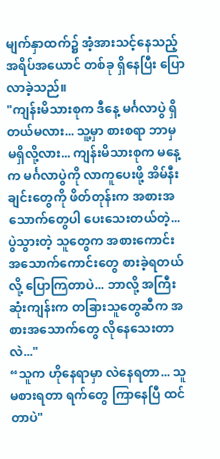မျက်နှာထက်၌ အံ့အားသင့်နေသည့် အရိပ်အယောင် တစ်ခု ရှိနေပြီး ပြောလာခဲ့သည်။
"ကျန်းမိသားစုက ဒီနေ့ မင်္ဂလာပွဲ ရှိတယ်မလား... သူ့မှာ စားစရာ ဘာမှ မရှိလို့လား... ကျန်းမိသားစုက မနေ့က မင်္ဂလာပွဲကို လာကူပေးဖို့ အိမ်နီးချင်းတွေကို ဖိတ်တုန်းက အစားအသောက်တွေပါ ပေးသေးတယ်တဲ့... ပွဲသွားတဲ့ သူတွေက အစားကောင်း အသောက်ကောင်းတွေ စားခဲ့ရတယ်လို့ ပြောကြတာပဲ... ဘာလို့ အကြီးဆုံးကျန်းက တခြားသူတွေဆီက အစားအသောက်တွေ လိုနေသေးတာလဲ..."
“သူက ဟိုနေရာမှာ လဲနေရတာ... သူ မစားရတာ ရက်တွေ ကြာနေပြီ ထင်တာပဲ"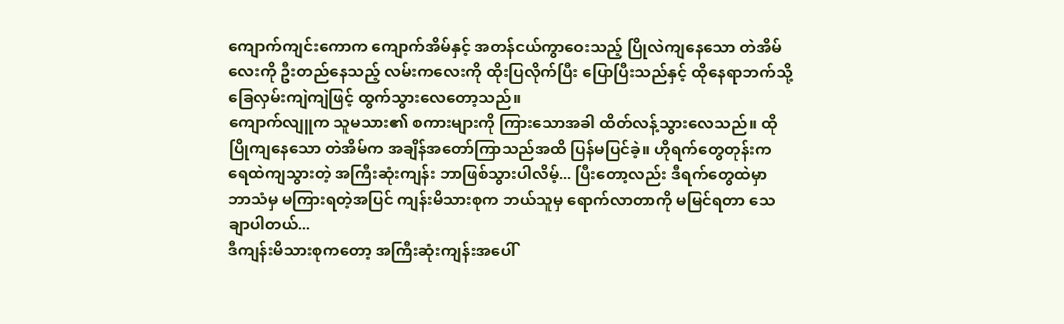ကျောက်ကျင်းကောက ကျောက်အိမ်နှင့် အတန်ငယ်ကွာဝေးသည့် ပြိုလဲကျနေသော တဲအိမ်လေးကို ဦးတည်နေသည့် လမ်းကလေးကို ထိုးပြလိုက်ပြီး ပြောပြီးသည်နှင့် ထိုနေရာဘက်သို့ ခြေလှမ်းကျဲကျဲဖြင့် ထွက်သွားလေတော့သည်။
ကျောက်လျူက သူမသား၏ စကားများကို ကြားသောအခါ ထိတ်လန့်သွားလေသည်။ ထိုပြိုကျနေသော တဲအိမ်က အချိန်အတော်ကြာသည်အထိ ပြန်မပြင်ခဲ့။ ဟိုရက်တွေတုန်းက ရေထဲကျသွားတဲ့ အကြီးဆုံးကျန်း ဘာဖြစ်သွားပါလိမ့်... ပြီးတော့လည်း ဒီရက်တွေထဲမှာ ဘာသံမှ မကြားရတဲ့အပြင် ကျန်းမိသားစုက ဘယ်သူမှ ရောက်လာတာကို မမြင်ရတာ သေချာပါတယ်...
ဒီကျန်းမိသားစုကတော့ အကြီးဆုံးကျန်းအပေါ်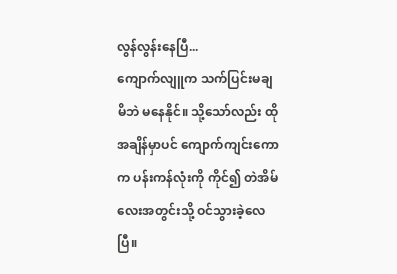လွန်လွန်းနေပြီ...
ကျောက်လျူက သက်ပြင်းမချမိဘဲ မနေနိုင်။ သို့သော်လည်း ထိုအချိန်မှာပင် ကျောက်ကျင်းကောက ပန်းကန်လုံးကို ကိုင်၍ တဲအိမ်လေးအတွင်းသို့ ဝင်သွားခဲ့လေပြီ။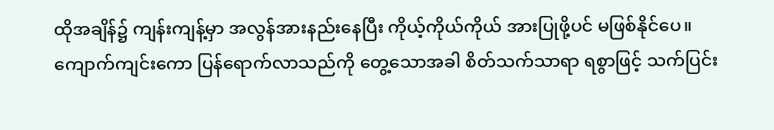ထိုအချိန်၌ ကျန်းကျန့်မှာ အလွန်အားနည်းနေပြီး ကိုယ့်ကိုယ်ကိုယ် အားပြုဖို့ပင် မဖြစ်နိုင်ပေ။ ကျောက်ကျင်းကော ပြန်ရောက်လာသည်ကို တွေ့သောအခါ စိတ်သက်သာရာ ရစွာဖြင့် သက်ပြင်း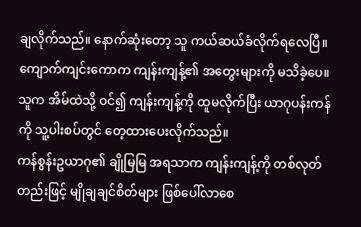ချလိုက်သည်။ နောက်ဆုံးတော့ သူ ကယ်ဆယ်ခံလိုက်ရလေပြီ။
ကျောက်ကျင်းကောက ကျန်းကျန့်၏ အတွေးများကို မသိခဲ့ပေ။ သူက အိမ်ထဲသို့ ဝင်၍ ကျန်းကျန့်ကို ထူမလိုက်ပြီး ယာဂုပန်းကန်ကို သူ့ပါးစပ်တွင် တေ့ထားပေးလိုက်သည်။
ကန်စွန်းဥယာဂု၏ ချိုမြမြ အရသာက ကျန်းကျန့်ကို တစ်လုတ်တည်းဖြင့် မျိုချချင်စိတ်များ ဖြစ်ပေါ်လာစေ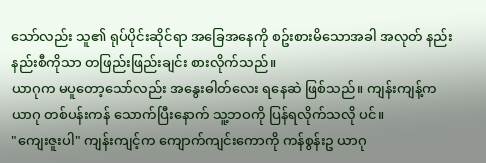သော်လည်း သူ၏ ရုပ်ပိုင်းဆိုင်ရာ အခြေအနေကို စဥ်းစားမိသောအခါ အလုတ် နည်းနည်းစီကိုသာ တဖြည်းဖြည်းချင်း စားလိုက်သည်။
ယာဂုက မပူတော့သော်လည်း အနွေးဓါတ်လေး ရနေဆဲ ဖြစ်သည်။ ကျန်းကျန့်က ယာဂု တစ်ပန်းကန် သောက်ပြီးနောက် သူ့ဘဝကို ပြန်ရလိုက်သလို ပင်။
"ကျေးဇူးပါ" ကျန်းကျင့်က ကျောက်ကျင်းကောကို ကန်စွန်းဥ ယာဂု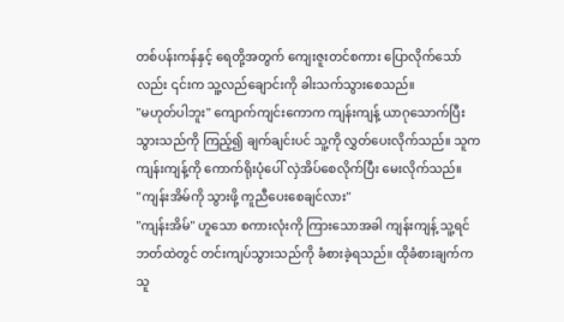တစ်ပန်းကန်နှင့် ရေတို့အတွက် ကျေးဇူးတင်စကား ပြောလိုက်သော်လည်း ၎င်းက သူ့လည်ချောင်းကို ခါးသက်သွားစေသည်။
"မဟုတ်ပါဘူး" ကျောက်ကျင်းကောက ကျန်းကျန့် ယာဂုသောက်ပြီးသွားသည်ကို ကြည့်၍ ချက်ချင်းပင် သူ့ကို လွှတ်ပေးလိုက်သည်။ သူက ကျန်းကျန့်ကို ကောက်ရိုးပုံပေါ် လှဲအိပ်စေလိုက်ပြီး မေးလိုက်သည်။
"ကျန်းအိမ်ကို သွားဖို့ ကူညီပေးစေချင်လား"
"ကျန်းအိမ်" ဟူသော စကားလုံးကို ကြားသောအခါ ကျန်းကျန့် သူ့ရင်ဘတ်ထဲတွင် တင်းကျပ်သွားသည်ကို ခံစားခဲ့ရသည်။ ထိုခံစားချက်က သူ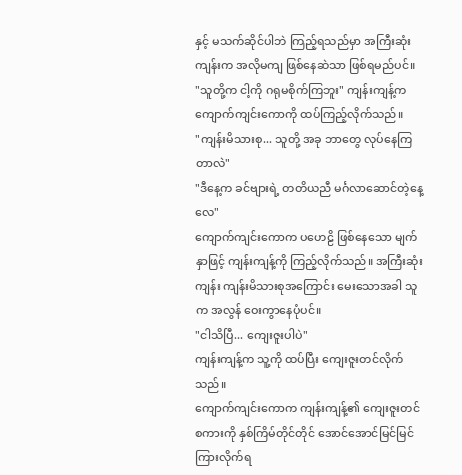နှင့် မသက်ဆိုင်ပါဘဲ ကြည့်ရသည်မှာ အကြီးဆုံးကျန်းက အလိုမကျ ဖြစ်နေဆဲသာ ဖြစ်ရမည်ပင်။
"သူတို့က ငါ့ကို ဂရုမစိုက်ကြဘူး" ကျန်းကျန့်က ကျောက်ကျင်းကောကို ထပ်ကြည့်လိုက်သည်။
"ကျန်းမိသားစု... သူတို့ အခု ဘာတွေ လုပ်နေကြတာလဲ"
"ဒီနေ့က ခင်ဗျားရဲ့ တတိယညီ မင်္ဂလာဆောင်တဲ့နေ့လေ"
ကျောက်ကျင်းကောက ပဟေဠိ ဖြစ်နေသော မျက်နှာဖြင့် ကျန်းကျန့်ကို ကြည့်လိုက်သည်။ အကြီးဆုံးကျန်း ကျန်းမိသားစုအကြောင်း မေးသောအခါ သူက အလွန် ဝေးကွာနေပုံပင်။
"ငါသိပြီ... ကျေးဇူးပါပဲ"
ကျန်းကျန့်က သူ့ကို ထပ်ပြီး ကျေးဇူးတင်လိုက်သည်။
ကျောက်ကျင်းကောက ကျန်းကျန့်၏ ကျေးဇူးတင်စကားကို နှစ်ကြိမ်တိုင်တိုင် အောင်အောင်မြင်မြင် ကြားလိုက်ရ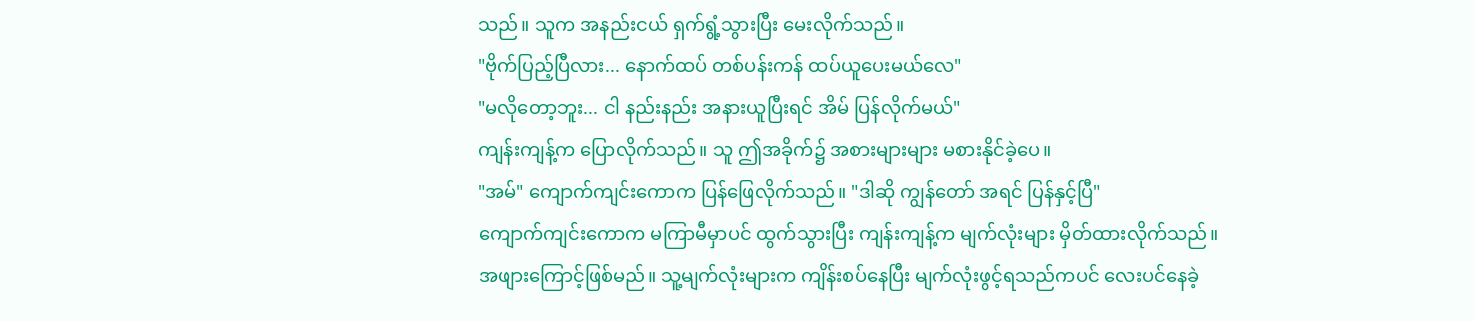သည်။ သူက အနည်းငယ် ရှက်ရွံ့သွားပြီး မေးလိုက်သည်။
"ဗိုက်ပြည့်ပြီလား... နောက်ထပ် တစ်ပန်းကန် ထပ်ယူပေးမယ်လေ"
"မလိုတော့ဘူး... ငါ နည်းနည်း အနားယူပြီးရင် အိမ် ပြန်လိုက်မယ်"
ကျန်းကျန့်က ပြောလိုက်သည်။ သူ ဤအခိုက်၌ အစားများများ မစားနိုင်ခဲ့ပေ။
"အမ်" ကျောက်ကျင်းကောက ပြန်ဖြေလိုက်သည်။ "ဒါဆို ကျွန်တော် အရင် ပြန်နှင့်ပြီ"
ကျောက်ကျင်းကောက မကြာမီမှာပင် ထွက်သွားပြီး ကျန်းကျန့်က မျက်လုံးများ မှိတ်ထားလိုက်သည်။
အဖျားကြောင့်ဖြစ်မည်။ သူ့မျက်လုံးများက ကျိန်းစပ်နေပြီး မျက်လုံးဖွင့်ရသည်ကပင် လေးပင်နေခဲ့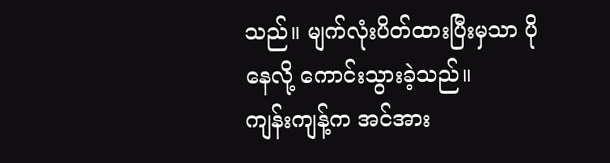သည်။ မျက်လုံးပိတ်ထားပြီးမှသာ ပိုနေလို့ ကောင်းသွားခဲ့သည်။
ကျန်းကျန့်က အင်အား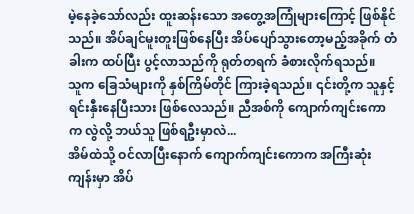မဲ့နေခဲ့သော်လည်း ထူးဆန်းသော အတွေ့အကြုံများကြောင့် ဖြစ်နိုင်သည်။ အိပ်ချင်မူးတူးဖြစ်နေပြီး အိပ်ပျော်သွားတော့မည့်အခိုက် တံခါးက ထပ်ပြီး ပွင့်လာသည်ကို ရုတ်တရက် ခံစားလိုက်ရသည်။
သူက ခြေသံများကို နှစ်ကြိမ်တိုင် ကြားခဲ့ရသည်။ ၎င်းတို့က သူနှင့် ရင်းနှီးနေပြီးသား ဖြစ်လေသည်။ ညီအစ်ကို ကျောက်ကျင်းကောက လွဲလို့ ဘယ်သူ ဖြစ်ရဦးမှာလဲ...
အိမ်ထဲသို့ ဝင်လာပြီးနောက် ကျောက်ကျင်းကောက အကြီးဆုံးကျန်းမှာ အိပ်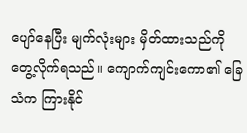ပျော်နေပြီး မျက်လုံးများ မှိတ်ထားသည်ကို တွေ့လိုက်ရသည်။ ကျောက်ကျင်းကော၏ ခြေသံက ကြားနိုင်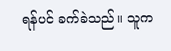ရန်ပင် ခက်ခဲသည်။ သူက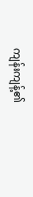ကျန်းကျန့်၏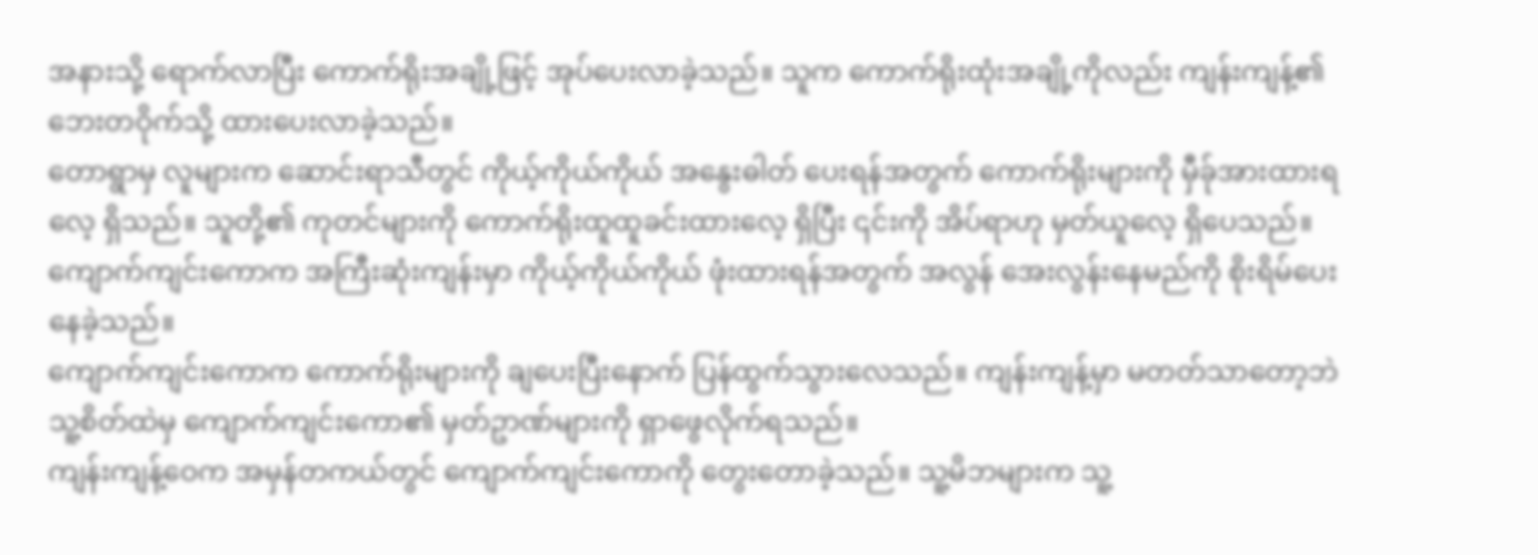အနားသို့ ရောက်လာပြီး ကောက်ရိုးအချို့ဖြင့် အုပ်ပေးလာခဲ့သည်။ သူက ကောက်ရိုးထုံးအချို့ကိုလည်း ကျန်းကျန့်၏ ဘေးတဝိုက်သို့ ထားပေးလာခဲ့သည်။
တောရွာမှ လူများက ဆောင်းရာသီတွင် ကိုယ့်ကိုယ်ကိုယ် အနွေးဓါတ် ပေးရန်အတွက် ကောက်ရိုးများကို မှီခ်ုအားထားရလေ့ ရှိသည်။ သူတို့၏ ကုတင်များကို ကောက်ရိုးထူထူခင်းထားလေ့ ရှိပြီး ၎င်းကို အိပ်ရာဟု မှတ်ယူလေ့ ရှိပေသည်။ ကျောက်ကျင်းကောက အကြီးဆုံးကျန်းမှာ ကိုယ့်ကိုယ်ကိုယ် ဖုံးထားရန်အတွက် အလွန် အေးလွန်းနေမည်ကို စိုးရိမ်ပေးနေခဲ့သည်။
ကျောက်ကျင်းကောက ကောက်ရိုးများကို ချပေးပြီးနောက် ပြန်ထွက်သွားလေသည်။ ကျန်းကျန့်မှာ မတတ်သာတော့ဘဲ သူ့စိတ်ထဲမှ ကျောက်ကျင်းကော၏ မှတ်ဥာဏ်များကို ရှာဖွေလိုက်ရသည်။
ကျန်းကျန့်ဝေက အမှန်တကယ်တွင် ကျောက်ကျင်းကောကို တွေးတောခဲ့သည်။ သူ့မိဘများက သူ့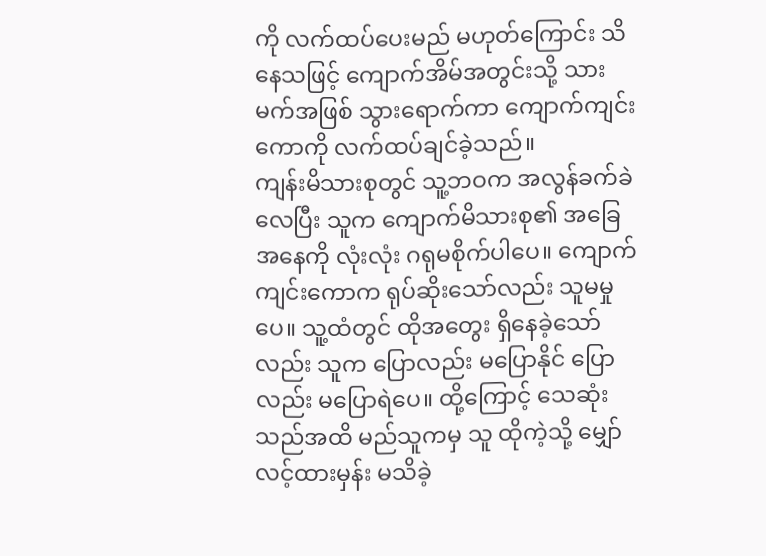ကို လက်ထပ်ပေးမည် မဟုတ်ကြောင်း သိနေသဖြင့် ကျောက်အိမ်အတွင်းသို့ သားမက်အဖြစ် သွားရောက်ကာ ကျောက်ကျင်းကောကို လက်ထပ်ချင်ခဲ့သည်။
ကျန်းမိသားစုတွင် သူ့ဘဝက အလွန်ခက်ခဲလေပြီး သူက ကျောက်မိသားစု၏ အခြေအနေကို လုံးလုံး ဂရုမစိုက်ပါပေ။ ကျောက်ကျင်းကောက ရုပ်ဆိုးသော်လည်း သူမမှုပေ။ သူ့ထံတွင် ထိုအတွေး ရှိနေခဲ့သော်လည်း သူက ပြောလည်း မပြောနိုင် ပြောလည်း မပြောရဲပေ။ ထို့ကြောင့် သေဆုံးသည်အထိ မည်သူကမှ သူ ထိုကဲ့သို့ မျှော်လင့်ထားမှန်း မသိခဲ့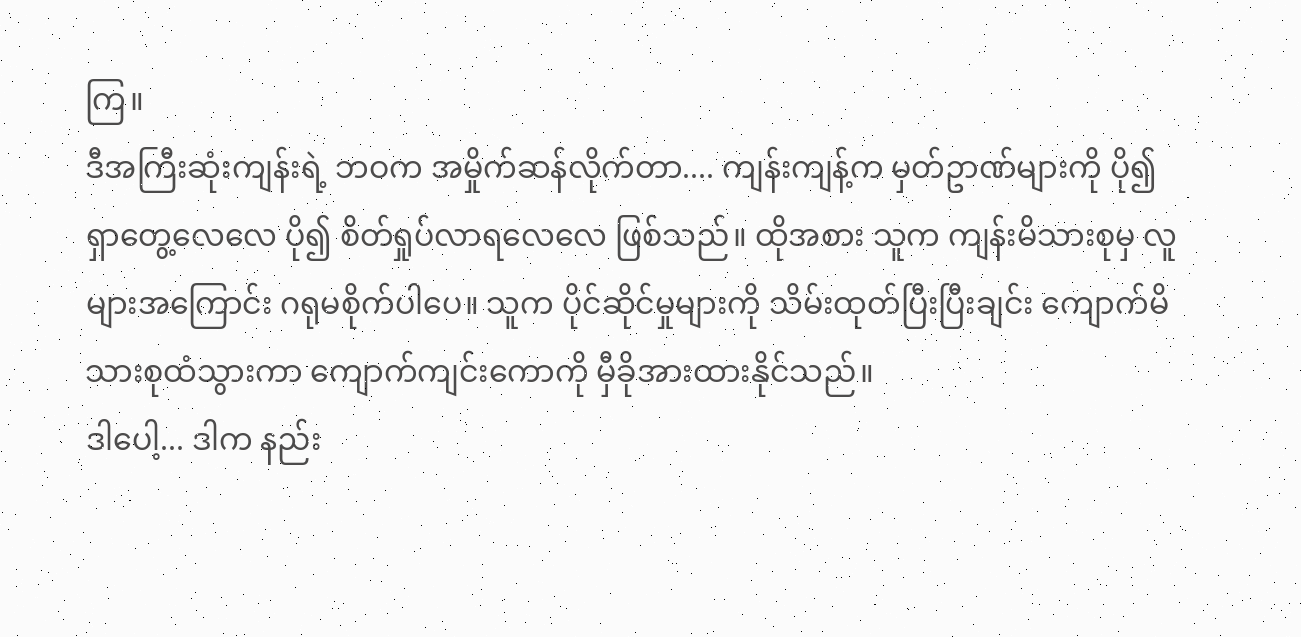ကြ။
ဒီအကြီးဆုံးကျန်းရဲ့ ဘဝက အမှိုက်ဆန်လိုက်တာ.... ကျန်းကျန့်က မှတ်ဥာဏ်များကို ပို၍ ရှာတွေ့လေလေ ပို၍ စိတ်ရှုပ်လာရလေလေ ဖြစ်သည်။ ထိုအစား သူက ကျန်းမိသားစုမှ လူများအကြောင်း ဂရုမစိုက်ပါပေ။ သူက ပိုင်ဆိုင်မှုများကို သိမ်းထုတ်ပြီးပြီးချင်း ကျောက်မိသားစုထံသွားကာ ကျောက်ကျင်းကောကို မှီခိုအားထားနိုင်သည်။
ဒါပေါ့... ဒါက နည်း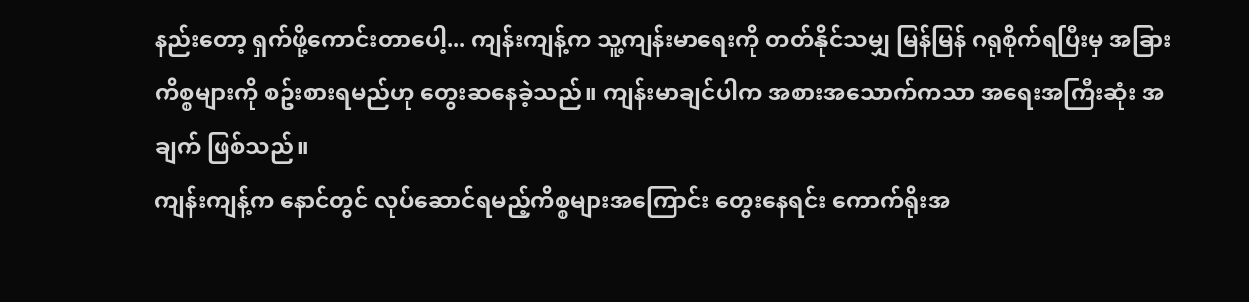နည်းတော့ ရှက်ဖို့ကောင်းတာပေါ့... ကျန်းကျန့်က သူ့ကျန်းမာရေးကို တတ်နိုင်သမျှ မြန်မြန် ဂရုစိုက်ရပြီးမှ အခြား ကိစ္စများကို စဥ်းစားရမည်ဟု တွေးဆနေခဲ့သည်။ ကျန်းမာချင်ပါက အစားအသောက်ကသာ အရေးအကြီးဆုံး အချက် ဖြစ်သည်။
ကျန်းကျန့်က နောင်တွင် လုပ်ဆောင်ရမည့်ကိစ္စများအကြောင်း တွေးနေရင်း ကောက်ရိုးအ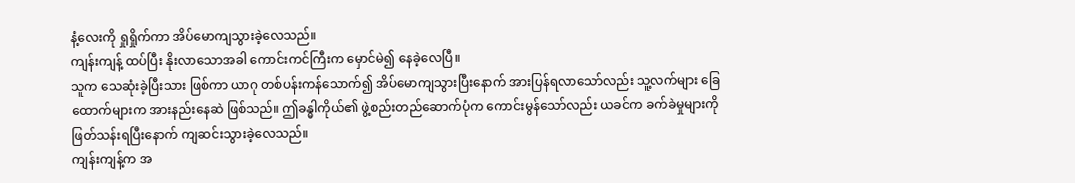နံ့လေးကို ရှုရှိုက်ကာ အိပ်မောကျသွားခဲ့လေသည်။
ကျန်းကျန့် ထပ်ပြီး နိုးလာသောအခါ ကောင်းကင်ကြီးက မှောင်မဲ၍ နေခဲ့လေပြီ။
သူက သေဆုံးခဲ့ပြီးသား ဖြစ်ကာ ယာဂု တစ်ပန်းကန်သောက်၍ အိပ်မောကျသွားပြီးနောက် အားပြန်ရလာသော်လည်း သူ့လက်များ ခြေထောက်များက အားနည်းနေဆဲ ဖြစ်သည်။ ဤခန္ဓါကိုယ်၏ ဖွဲ့စည်းတည်ဆောက်ပုံက ကောင်းမွန်သော်လည်း ယခင်က ခက်ခဲမှုများကို ဖြတ်သန်းရပြီးနောက် ကျဆင်းသွားခဲ့လေသည်။
ကျန်းကျန့်က အ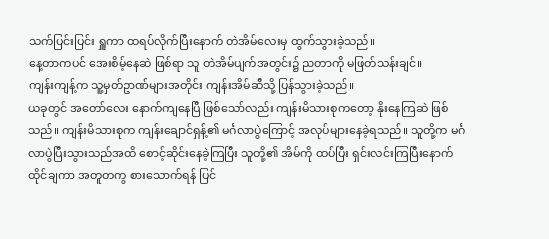သက်ပြင်းပြင်း ရှူကာ ထရပ်လိုက်ပြီးနောက် တဲအိမ်လေးမှ ထွက်သွားခဲ့သည်။
နေ့တာကပင် အေးစိမ့်နေဆဲ ဖြစ်ရာ သူ တဲအိမ်ပျက်အတွင်း၌ ညတာကို မဖြတ်သန်းချင်။
ကျန်းကျန့်က သူ့မှတ်ဥာဏ်များအတိုင်း ကျန်းအိမ်ဆီသို့ ပြန်သွားခဲ့သည်။
ယခုတွင် အတော်လေး နောက်ကျနေပြီ ဖြစ်သော်လည်း ကျန်းမိသားစုကတော့ နိုးနေကြဆဲ ဖြစ်သည်။ ကျန်းမိသားစုက ကျန်းချောင်ရှန့်၏ မင်္ဂလာပွဲကြောင့် အလုပ်များနေခဲ့ရသည်။ သူတို့က မင်္ဂလာပွဲပြီးသွားသည်အထိ စောင့်ဆိုင်းနေခဲ့ကြပြီး သူတို့၏ အိမ်ကို ထပ်ပြီး ရှင်းလင်းကြပြီးနောက် ထိုင်ချကာ အတူတကွ စားသောက်ရန် ပြင်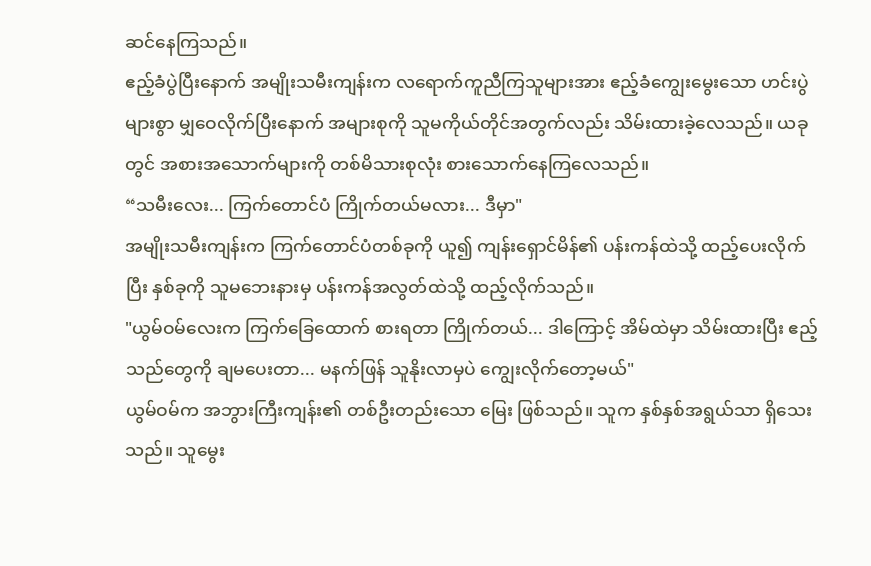ဆင်နေကြသည်။
ဧည့်ခံပွဲပြီးနောက် အမျိုးသမီးကျန်းက လရောက်ကူညီကြသူများအား ဧည့်ခံကျွေးမွေးသော ဟင်းပွဲများစွာ မျှဝေလိုက်ပြီးနောက် အများစုကို သူမကိုယ်တိုင်အတွက်လည်း သိမ်းထားခဲ့လေသည်။ ယခုတွင် အစားအသောက်များကို တစ်မိသားစုလုံး စားသောက်နေကြလေသည်။
“သမီးလေး... ကြက်တောင်ပံ ကြိုက်တယ်မလား... ဒီမှာ"
အမျိုးသမီးကျန်းက ကြက်တောင်ပံတစ်ခုကို ယူ၍ ကျန်းရှောင်မိန်၏ ပန်းကန်ထဲသို့ ထည့်ပေးလိုက်ပြီး နှစ်ခုကို သူမဘေးနားမှ ပန်းကန်အလွတ်ထဲသို့ ထည့်လိုက်သည်။
"ယွမ်ဝမ်လေးက ကြက်ခြေထောက် စားရတာ ကြိုက်တယ်... ဒါကြောင့် အိမ်ထဲမှာ သိမ်းထားပြီး ဧည့်သည်တွေကို ချမပေးတာ... မနက်ဖြန် သူနိုးလာမှပဲ ကျွေးလိုက်တော့မယ်"
ယွမ်ဝမ်က အဘွားကြီးကျန်း၏ တစ်ဦးတည်းသော မြေး ဖြစ်သည်။ သူက နှစ်နှစ်အရွယ်သာ ရှိသေးသည်။ သူမွေး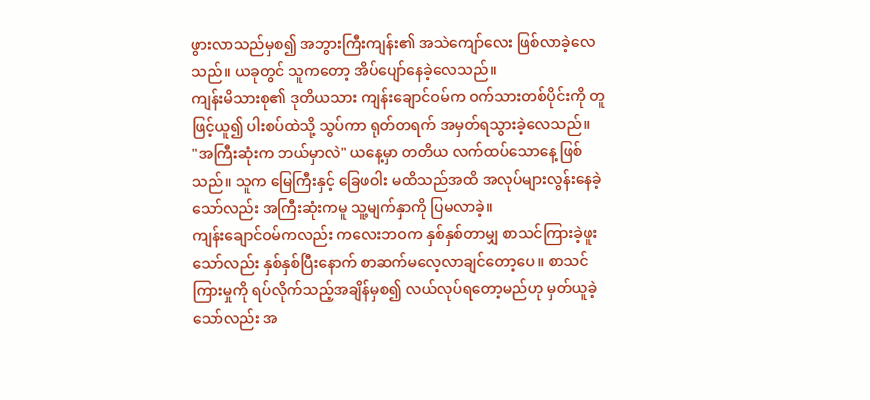ဖွားလာသည်မှစ၍ အဘွားကြီးကျန်း၏ အသဲကျော်လေး ဖြစ်လာခဲ့လေသည်။ ယခုတွင် သူကတော့ အိပ်ပျော်နေခဲ့လေသည်။
ကျန်းမိသားစု၏ ဒုတိယသား ကျန်းချောင်ဝမ်က ဝက်သားတစ်ပိုင်းကို တူဖြင့်ယူ၍ ပါးစပ်ထဲသို့ သွပ်ကာ ရုတ်တရက် အမှတ်ရသွားခဲ့လေသည်။
"အကြီးဆုံးက ဘယ်မှာလဲ" ယနေ့မှာ တတိယ လက်ထပ်သောနေ့ ဖြစ်သည်။ သူက မြေကြီးနှင့် ခြေဖဝါး မထိသည်အထိ အလုပ်များလွန်းနေခဲ့သော်လည်း အကြီးဆုံးကမူ သူ့မျက်နှာကို ပြမလာခဲ့။
ကျန်းချောင်ဝမ်ကလည်း ကလေးဘဝက နှစ်နှစ်တာမျှ စာသင်ကြားခဲ့ဖူးသော်လည်း နှစ်နှစ်ပြီးနောက် စာဆက်မလေ့လာချင်တော့ပေ။ စာသင်ကြားမှုကို ရပ်လိုက်သည့်အချိန်မှစ၍ လယ်လုပ်ရတော့မည်ဟု မှတ်ယူခဲ့သော်လည်း အ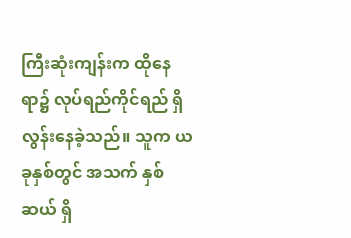ကြီးဆုံးကျန်းက ထိုနေရာ၌ လုပ်ရည်ကိုင်ရည် ရှိလွန်းနေခဲ့သည်။ သူက ယခုနှစ်တွင် အသက် နှစ်ဆယ် ရှိ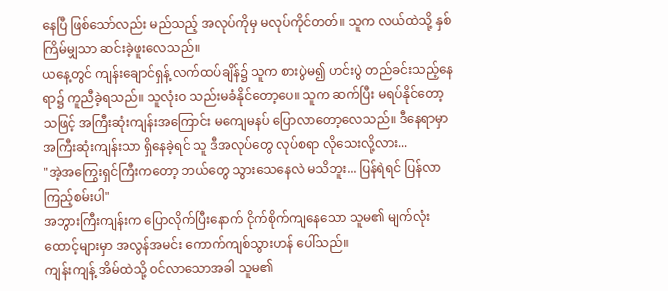နေပြီ ဖြစ်သော်လည်း မည်သည့် အလုပ်ကိုမှ မလုပ်ကိုင်တတ်။ သူက လယ်ထဲသို့ နှစ်ကြိမ်မျှသာ ဆင်းခဲ့ဖူးလေသည်။
ယနေ့တွင် ကျန်းချောင်ရှန့် လက်ထပ်ချိန်၌ သူက စားပွဲမ၍ ဟင်းပွဲ တည်ခင်းသည့်နေရာ၌ ကူညီခဲ့ရသည်။ သူလုံးဝ သည်းမခံနိုင်တော့ပေ။ သူက ဆက်ပြီး မရပ်နိုင်တော့ သဖြင့် အကြီးဆုံးကျန်းအကြောင်း မကျေမနပ် ပြောလာတော့လေသည်။ ဒီနေရာမှာ အကြီးဆုံးကျန်းသာ ရှိနေခဲ့ရင် သူ ဒီအလုပ်တွေ လုပ်စရာ လိုသေးလို့လား...
"အဲ့အကြွေးရှင်ကြီးကတော့ ဘယ်တွေ သွားသေနေလဲ မသိဘူး... ပြန်ရဲရင် ပြန်လာကြည့်စမ်းပါ"
အဘွားကြီးကျန်းက ပြောလိုက်ပြီးနောက် ငိုက်စိုက်ကျနေသော သူမ၏ မျက်လုံးထောင့်များမှာ အလွန်အမင်း ကောက်ကျစ်သွားဟန် ပေါ်သည်။
ကျန်းကျန့် အိမ်ထဲသို့ ဝင်လာသောအခါ သူမ၏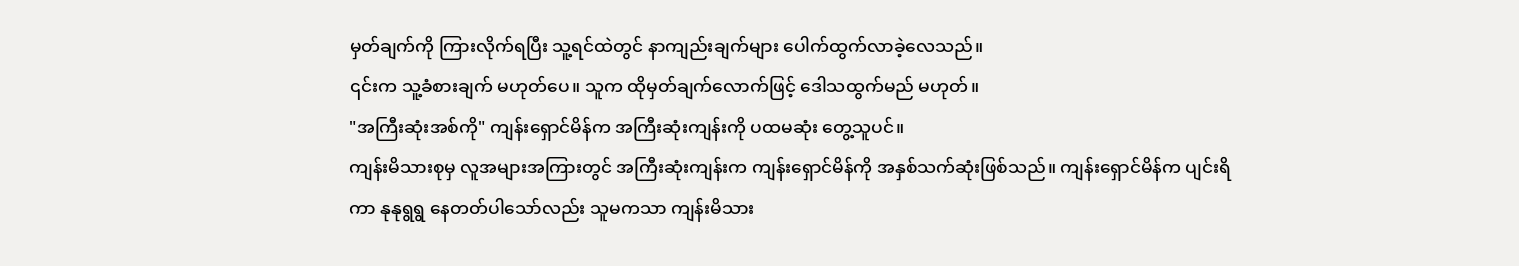မှတ်ချက်ကို ကြားလိုက်ရပြီး သူ့ရင်ထဲတွင် နာကျည်းချက်များ ပေါက်ထွက်လာခဲ့လေသည်။
၎င်းက သူ့ခံစားချက် မဟုတ်ပေ။ သူက ထိုမှတ်ချက်လောက်ဖြင့် ဒေါသထွက်မည် မဟုတ်။
"အကြီးဆုံးအစ်ကို" ကျန်းရှောင်မိန်က အကြီးဆုံးကျန်းကို ပထမဆုံး တွေ့သူပင်။
ကျန်းမိသားစုမှ လူအများအကြားတွင် အကြီးဆုံးကျန်းက ကျန်းရှောင်မိန်ကို အနှစ်သက်ဆုံးဖြစ်သည်။ ကျန်းရှောင်မိန်က ပျင်းရိကာ နုနုရွရွ နေတတ်ပါသော်လည်း သူမကသာ ကျန်းမိသား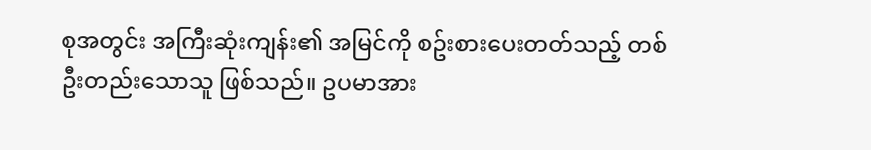စုအတွင်း အကြီးဆုံးကျန်း၏ အမြင်ကို စဥ်းစားပေးတတ်သည့် တစ်ဦးတည်းသောသူ ဖြစ်သည်။ ဥပမာအား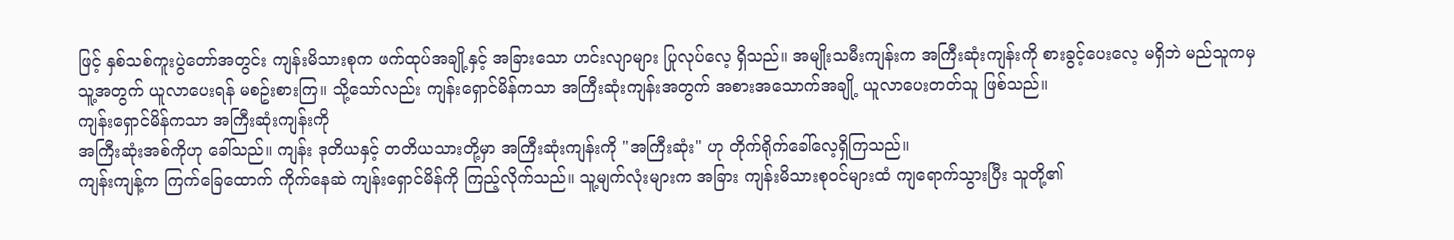ဖြင့် နှစ်သစ်ကူးပွဲတော်အတွင်း ကျန်းမိသားစုက ဖက်ထုပ်အချို့နှင့် အခြားသော ဟင်းလျာများ ပြုလုပ်လေ့ ရှိသည်။ အမျိုးသမီးကျန်းက အကြီးဆုံးကျန်းကို စားခွင့်ပေးလေ့ မရှိဘဲ မည်သူကမှ သူ့အတွက် ယူလာပေးရန် မစဥ်းစားကြ။ သို့သော်လည်း ကျန်းရှောင်မိန်ကသာ အကြီးဆုံးကျန်းအတွက် အစားအသောက်အချို့ ယူလာပေးတတ်သူ ဖြစ်သည်။
ကျန်းရှောင်မိန်ကသာ အကြီးဆုံးကျန်းကို
အကြီးဆုံးအစ်ကိုဟု ခေါ်သည်။ ကျန်း ဒုတိယနှင့် တတိယသားတို့မှာ အကြီးဆုံးကျန်းကို "အကြီးဆုံး" ဟု တိုက်ရိုက်ခေါ်လေ့ရှိကြသည်။
ကျန်းကျန့်က ကြက်ခြေထောက် ကိုက်နေဆဲ ကျန်းရှောင်မိန်ကို ကြည့်လိုက်သည်။ သူ့မျက်လုံးများက အခြား ကျန်းမိသားစုဝင်များထံ ကျရောက်သွားပြီး သူတို့၏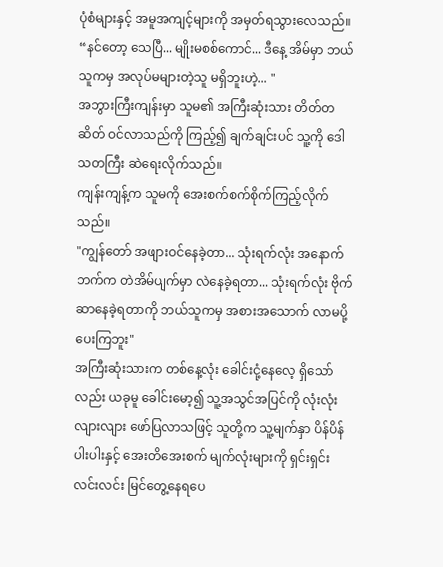ပုံစံများနှင့် အမူအကျင့်များကို အမှတ်ရသွားလေသည်။
“နင်တော့ သေပြီ... မျိုးမစစ်ကောင်... ဒီနေ့ အိမ်မှာ ဘယ်သူကမှ အလုပ်မများတဲ့သူ မရှိဘူးဟဲ့... "
အဘွားကြီးကျန်းမှာ သူမ၏ အကြီးဆုံးသား တိတ်တဆိတ် ဝင်လာသည်ကို ကြည့်၍ ချက်ချင်းပင် သူ့ကို ဒေါသတကြီး ဆဲရေးလိုက်သည်။
ကျန်းကျန့်က သူမကို အေးစက်စက်စိုက်ကြည့်လိုက်သည်။
"ကျွန်တော် အဖျားဝင်နေခဲ့တာ... သုံးရက်လုံး အနောက်ဘက်က တဲအိမ်ပျက်မှာ လဲနေခဲ့ရတာ... သုံးရက်လုံး ဗိုက်ဆာနေခဲ့ရတာကို ဘယ်သူကမှ အစားအသောက် လာမပို့ပေးကြဘူး"
အကြီးဆုံးသားက တစ်နေ့လုံး ခေါင်းငုံ့နေလေ့ ရှိသော်လည်း ယခုမူ ခေါင်းမော့၍ သူ့အသွင်အပြင်ကို လုံးလုံးလျားလျား ဖော်ပြလာသဖြင့် သူတို့က သူ့မျက်နှာ ပိန်ပိန်ပါးပါးနှင့် အေးတိအေးစက် မျက်လုံးများကို ရှင်းရှင်းလင်းလင်း မြင်တွေ့နေရပေ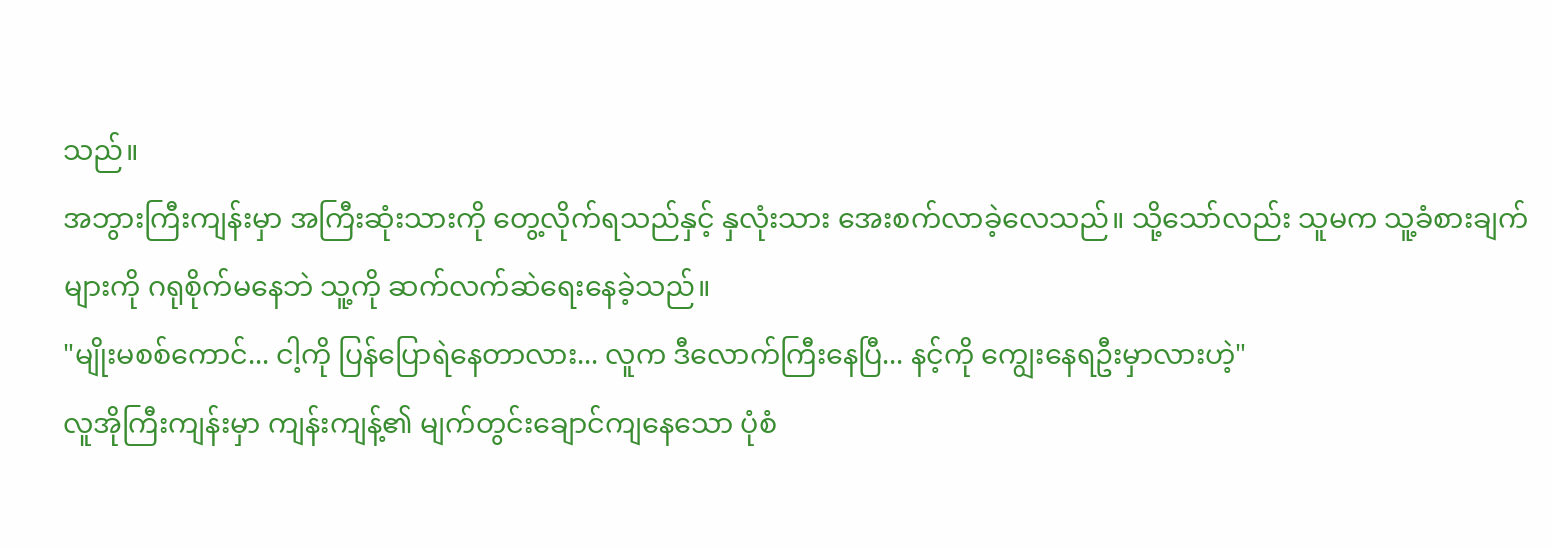သည်။
အဘွားကြီးကျန်းမှာ အကြီးဆုံးသားကို တွေ့လိုက်ရသည်နှင့် နှလုံးသား အေးစက်လာခဲ့လေသည်။ သို့သော်လည်း သူမက သူ့ခံစားချက်များကို ဂရုစိုက်မနေဘဲ သူ့ကို ဆက်လက်ဆဲရေးနေခဲ့သည်။
"မျိုးမစစ်ကောင်... ငါ့ကို ပြန်ပြောရဲနေတာလား... လူက ဒီလောက်ကြီးနေပြီ... နင့်ကို ကျွေးနေရဦးမှာလားဟဲ့"
လူအိုကြီးကျန်းမှာ ကျန်းကျန့်၏ မျက်တွင်းချောင်ကျနေသော ပုံစံ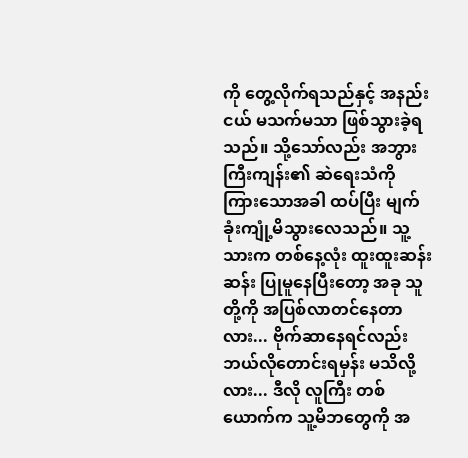ကို တွေ့လိုက်ရသည်နှင့် အနည်းငယ် မသက်မသာ ဖြစ်သွားခဲ့ရသည်။ သို့သော်လည်း အဘွားကြီးကျန်း၏ ဆဲရေးသံကို ကြားသောအခါ ထပ်ပြီး မျက်ခုံးကျုံ့မိသွားလေသည်။ သူ့သားက တစ်နေ့လုံး ထူးထူးဆန်းဆန်း ပြုမူနေပြီးတော့ အခု သူတို့ကို အပြစ်လာတင်နေတာလား... ဗိုက်ဆာနေရင်လည်း ဘယ်လိုတောင်းရမှန်း မသိလို့လား... ဒီလို လူကြီး တစ်ယောက်က သူ့မိဘတွေကို အ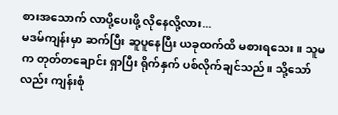စားအသောက် လာပို့ပေးဖို့ လိုနေလို့လား...
မဒမ်ကျန်းမှာ ဆက်ပြီး ဆူပူနေပြီး ယခုထက်ထိ မစားရသေး။ သူမက တုတ်တချောင်း ရှာပြီး ရိုက်နှက် ပစ်လိုက်ချင်သည်။ သို့သော်လည်း ကျန်းစုံ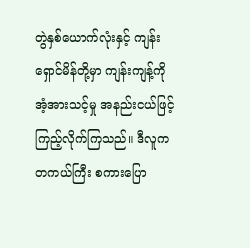တွဲနှစ်ယောက်လုံးနှင့် ကျန်းရှောင်မိန်တို့မှာ ကျန်းကျန့်ကို အံ့အားသင့်မှု အနည်းငယ်ဖြင့် ကြည့်လိုက်ကြသည်။ ဒီလူက တကယ်ကြီး စကားပြော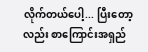လိုက်တယ်ပေါ့... ပြီးတော့လည်း စာကြောင်းအရှည်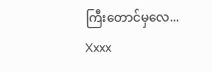ကြီးတောင်မှလေ...
Xxxx